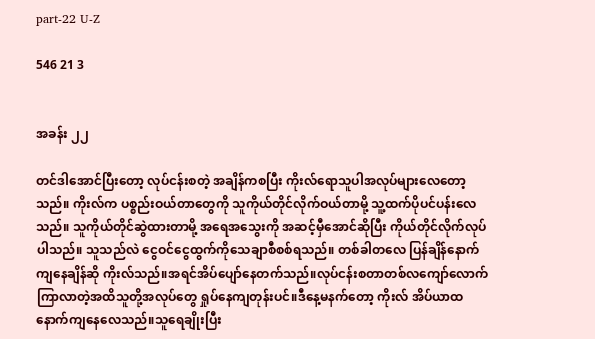part-22 U-Z

546 21 3


အခန်း ၂၂

တင်ဒါအောင်ပြီးတော့ လုပ်ငန်းစတဲ့ အချိန်ကစပြီး ကိုးလ်ရောသူပါအလုပ်များလေတော့သည်။ ကိုးလ်က ပစ္စည်းဝယ်တာတွေကို သူကိုယ်တိုင်လိုက်ဝယ်တာမို့ သူ့ထက်ပိုပင်ပန်းလေသည်။ သူကိုယ်တိုင်ဆွဲထားတာမို့ အရေအသွေးကို အဆင့်မှီအောင်ဆိုပြီး ကိုယ်တိုင်လိုက်လုပ်ပါသည်။ သူသည်လဲ ငွေဝင်ငွေထွက်ကိုသေချာစီစစ်ရသည်။ တစ်ခါတလေ ပြန်ချိန်နောက်ကျနေချိန်ဆို ကိုးလ်သည်။အရင်အိပ်ပျော်နေတက်သည်။လုပ်ငန်းစတာတစ်လကျော်လောက်ကြာလာတဲ့အထိသူတို့အလုပ်တွေ ရှုပ်နေကျတုန်းပင်။ဒီနေ့မနက်တော့ ကိုးလ် အိပ်ယာထနောက်ကျနေလေသည်။သူရေချိုးပြီး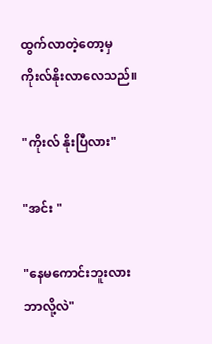ထွက်လာတဲ့တော့မှ ကိုးလ်နိုးလာလေသည်။

"ကိုးလ် နိုးပြီလား"

"အင်း "

"နေမကောင်းဘူးလား ဘာလို့လဲ"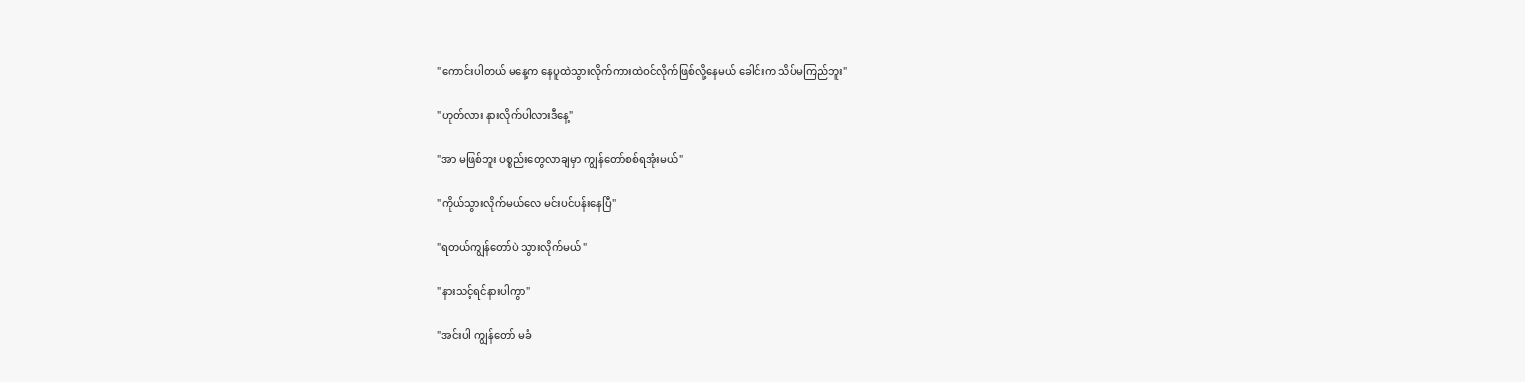"ကောင်းပါတယ် မနေ့က နေပူထဲသွားလိုက်ကားထဲဝင်လိုက်ဖြစ်လို့နေမယ် ခေါင်းက သိပ်မကြည်ဘူး"

"ဟုတ်လား နားလိုက်ပါလားဒီနေ့"

"အာ မဖြစ်ဘူး ပစ္စည်းတွေလာချမှာ ကျွန်တော်စစ်ရအုံးမယ်"

"ကိုယ်သွားလိုက်မယ်လေ မင်းပင်ပန်းနေပြီ"

"ရတယ်ကျွန်တော်ပဲ သွားလိုက်မယ် "

"နားသင့်ရင်နားပါကွာ"

"အင်းပါ ကျွန်တော် မခံ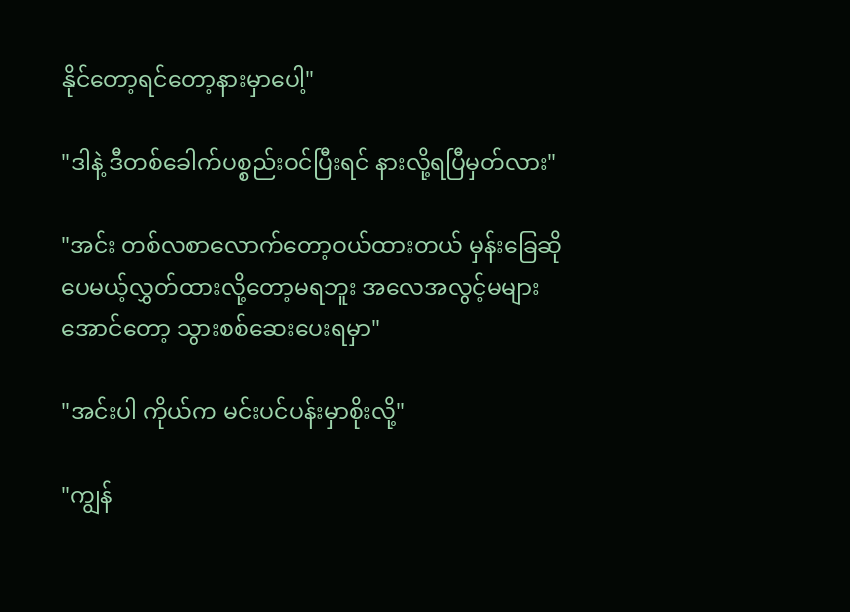နိုင်တော့ရင်တော့နားမှာပေါ့"

"ဒါနဲ့ ဒီတစ်ခေါက်ပစ္စည်းဝင်ပြီးရင် နားလို့ရပြီမှတ်လား"

"အင်း တစ်လစာလောက်တော့ဝယ်ထားတယ် မှန်းခြေဆိုပေမယ့်လွှတ်ထားလို့တော့မရဘူး အလေအလွင့်မများအောင်တော့ သွားစစ်ဆေးပေးရမှာ"

"အင်းပါ ကိုယ်က မင်းပင်ပန်းမှာစိုးလို့"

"ကျွန်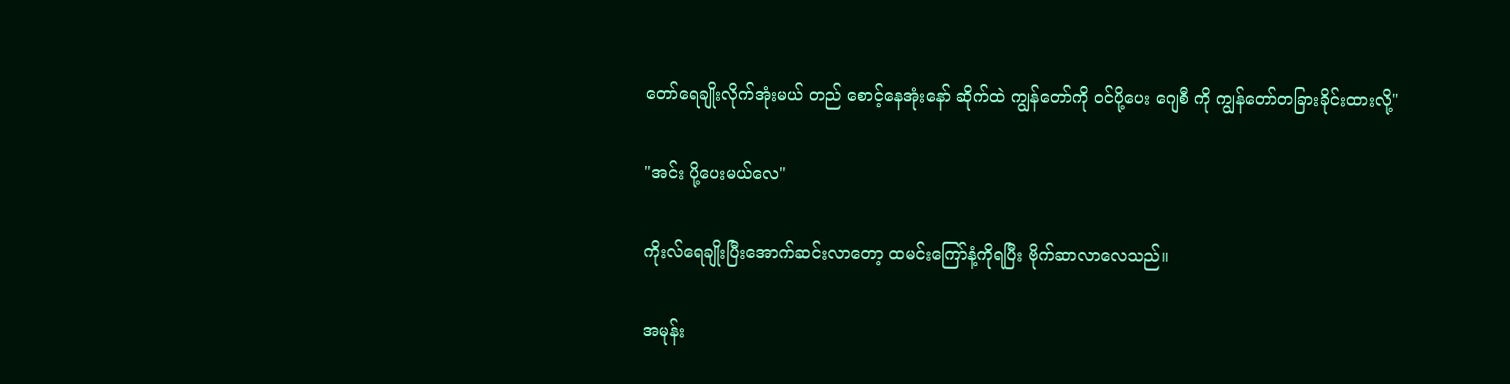တော်ရေချိုးလိုက်အုံးမယ် တည် စောင့်နေအုံးနော် ဆိုက်ထဲ ကျွန်တော်ကို ဝင်ပို့ပေး ဂျေစီ ကို ကျွန်တော်တခြားခိုင်းထားလို့"

"အင်း ပို့ပေးမယ်လေ"

ကိုးလ်ရေချိုးပြီးအောက်ဆင်းလာတော့ ထမင်းကြော်နံ့ကိုရပြီး ဗိုက်ဆာလာလေသည်။

အမုန်း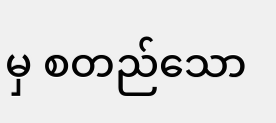မှ စတည်သော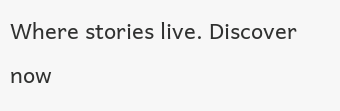Where stories live. Discover now